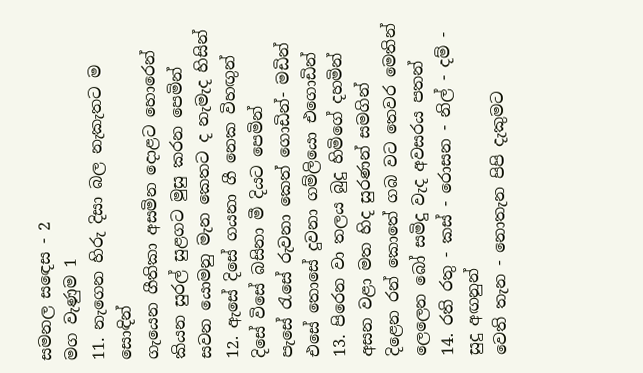සමනල සඳෙස - 2
මග වැණුම 1
11. නැගෙන හිරු දිසා බල නැකැතට ම සොඳින්
ගැයෙන ගීතිකා අසමින දොළට හොරෙන්
කියන සුරල් සුළගට මුසු කරන පෙමින්
සවන යොමනු මැන කෙතට ද නැමැද හිසින්
12. ඇසේ දිසේ ගයනා ගී නෙක විහඟුන්
දිසේ විසේ බසිනා මී දියට පෙමින්
පැසේ රැසේ රුවනා කෙත් ගොඩින්- මඩින්
එසේ තොසේ දුවනා ගම්ලියො එගොඩින්
13. පිරෙන වා තලය බුදු හිමිගේ දහමින්
අසන වළා මත හිද සුරණන් සමගින්
දිළෙන රන් කොතේ ගබ වට තෙවර මෙතින්
ලෙලෙන බෝ සමිදු වැද අවසරය පතන්
14. රති රතු - කස් - රොසන - නිල් - දම් - සුදු අඟනුන්
වෙති තැන - නොතැන පිපි දැකුමට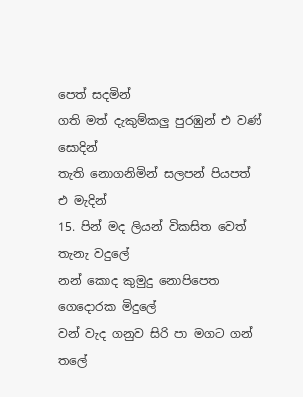පෙත් සදමින්
ගති මත් දැකුම්කලු පුරඹුන් එ වණ් සොදින්
තැති නොගනිමින් සලපන් පියපත් එ මැදින්
15. පින් මද ලියන් විකසිත වෙත් තැනැ වදුලේ
නන් කොද කුමුදු නොපිපෙත ගෙදොරක මිදුලේ
වන් වැද ගනුව සිරි පා මගට ගන් තලේ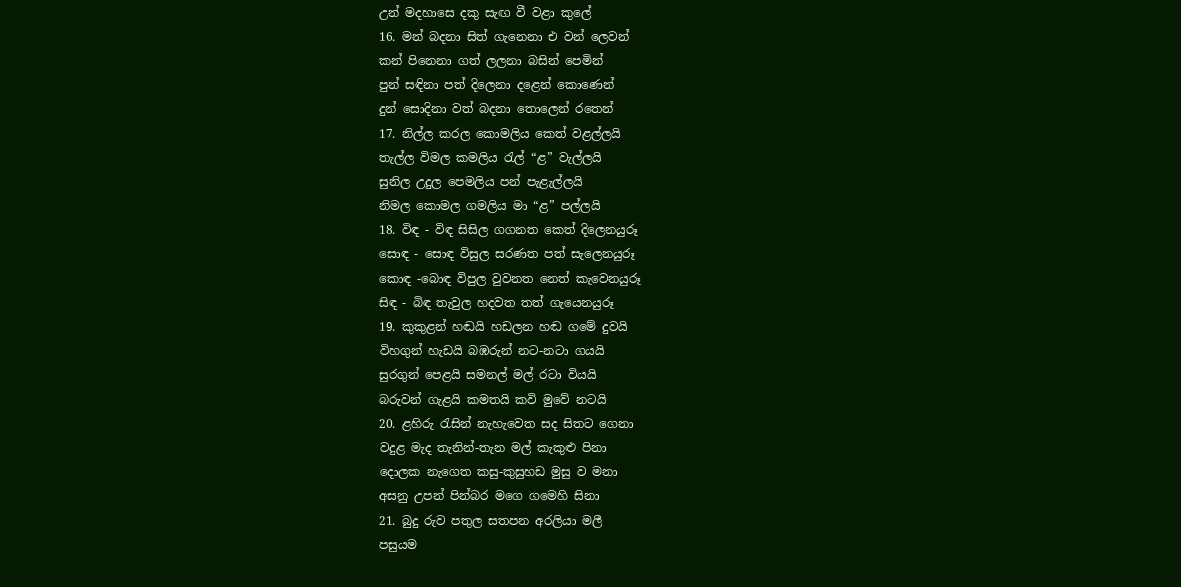උන් මදහාසෙ දකු සැඟ වී වළා කුලේ
16. මන් බදනා සිත් ගැනෙනා එ වන් ලෙවන්
කන් පිනෙනා ගත් ලලනා බසින් පෙමින්
පුන් සඳිනා පත් දිලෙනා දළෙන් කොණෙන්
දුන් සොදිනා වත් බදනා තොලෙන් රතෙන්
17. නිල්ල කරල කොමලිය කෙත් වළල්ලයි
තැල්ල විමල කමලිය රැල් “ළ” වැල්ලයි
සුනිල උදුල පෙමලිය පන් පැළැල්ලයි
නිමල කොමල ගමලිය මා “ළ” පල්ලයි
18. විඳ - විඳ සිසිල ගගනත කෙත් දිලෙනයුරූ
සොඳ - සොඳ විසුල සරණත පත් සැලෙනයුරූ
කොඳ -බොඳ විපුල වුවනත නෙත් කැවෙනයුරූ
සිඳ - බිඳ තැවුල හදවත තත් ගැයෙනයුරූ
19. කුකුළන් හඬයි හඩලන හඬ ගමේ දුවයි
විහගුන් හැඩයි බඹරුන් නට-නටා ගයයි
සුරගුන් පෙළයි සමනල් මල් රටා වියයි
බරුවන් ගැළයි කමතයි කවි මුවේ නටයි
20. ළහිරු රැසින් නැහැවෙත සද සිතට ගෙනා
වදුළ මැද තැනින්-තැන මල් කැකුළු පිනා
දොලක නැගෙත කසු-කුසුහඩ මුසු ව මනා
අසනු උපන් පින්බර මගෙ ගමෙහි සිනා
21. බුදු රුව පතුල සතපන අරලියා මලී
පසුයම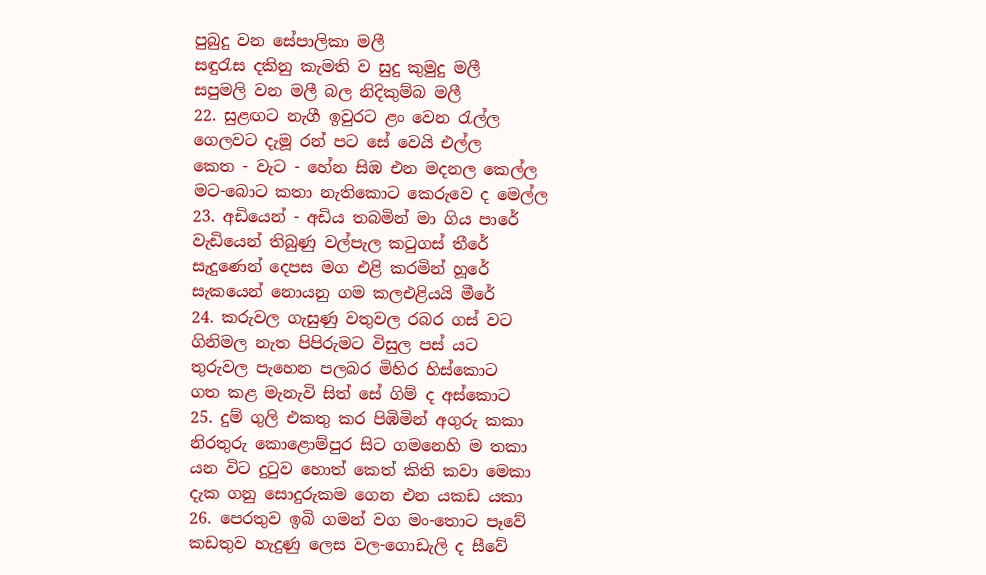පුබුදු වන සේපාලිකා මලී
සඳුරැස දකිනු කැමති ව සුදු කුමුදු මලී
සපුමලි වන මලී බල නිදිකුම්බ මලී
22. සුළඟට නැගී ඉවුරට ළං වෙන රැල්ල
ගෙලවට දැමූ රන් පට සේ වෙයි එල්ල
කෙත - වැට - හේන සිඹ එන මදනල කෙල්ල
මට-බොට කතා නැතිකොට කෙරුවෙ ද මෙල්ල
23. අඩියෙන් - අඩිය තබමින් මා ගිය පාරේ
වැඩියෙන් තිබුණු වල්පැල කටුගස් තීරේ
සැදුණෙන් දෙපස මග එළි කරමින් හූරේ
සැකයෙන් නොයනු ගම කලඑළියයි මීරේ
24. කරුවල ගැසුණු වතුවල රබර ගස් වට
ගිනිමල නැත පිපිරුමට විසුල පස් යට
තුරුවල පැහෙන පලබර මිහිර හිස්කොට
ගත කළ මැනැවි සිත් සේ ගිම් ද අස්කොට
25. දුම් ගුලි එකතු කර පිඹිමින් අගුරු කකා
නිරතුරු කොළොම්පුර සිට ගමනෙහි ම තකා
යන විට දුටුව හොත් කෙත් කිති කවා මෙකා
දැක ගනු සොදුරුකම ගෙන එන යකඩ යකා
26. පෙරතුව ඉබි ගමන් වග මං-තොට පෑවේ
කඩතුව හැදුණු ලෙස වල-ගොඩැලි ද සීවේ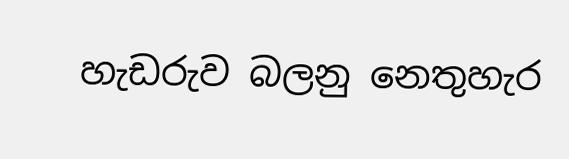හැඩරුව බලනු නෙතුහැර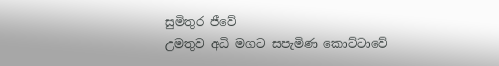සුමිතුර ජීවේ
උමතුව අධි මගට සපැමිණ කොට්ටාවේ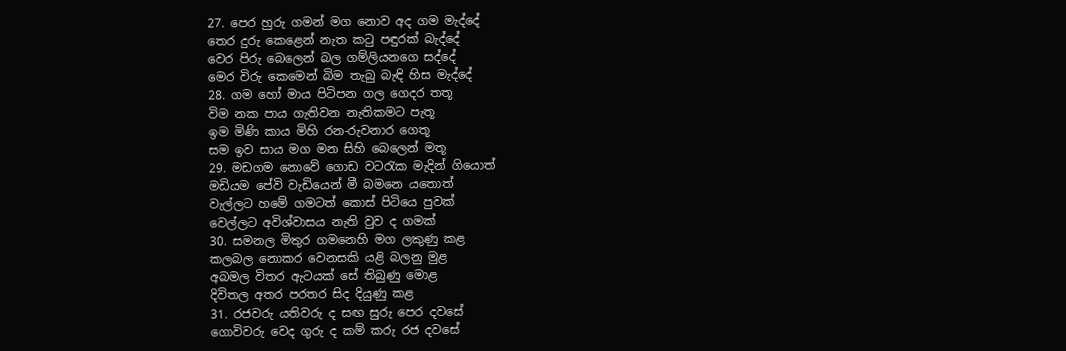27. පෙර හුරු ගමන් මග නොව අද ගම මැද්දේ
තෙර දුරු කෙළෙන් නැත කටු පඳුරක් බැද්දේ
වෙර පිරු බෙලෙන් බල ගම්ලියනගෙ සද්දේ
මෙර විරු කෙමෙන් බිම තැබු බැඳි හිස මැද්දේ
28. ගම හෝ මාය පිටිපන ගල ගෙදර තතූ
විම නක පාය ගැතිවන නැතිකමට පැතූ
ඉම මිණි කාය මිහි රන-රුවනාර ගෙතූ
සම ඉව සාය මග මන සිහි බෙලෙන් මතූ
29. මඩගම නොවේ ගොඩ වටරැක මැදින් ගියොත්
මඩියම පේවි වැඩියෙන් මී බමනෙ යතොත්
වැල්ලට හමේ ගමටත් කොස් පිටියෙ පුවක්
වෙල්ලට අවිශ්වාසය නැති වුව ද ගමක්
30. සමනල මිතුර ගමනෙහි මග ලකුණු කළ
කලබල නොකර වෙනසකි යළි බලනු මුළ
අබමල විතර ඇටයක් සේ තිබුණු මොළ
දිවිතල අතර පරතර සිද දියුණු කළ
31. රජවරු යතිවරු ද සඟ සුරු පෙර දවසේ
ගොවිවරු වෙද ගුරු ද කම් කරු රජ දවසේ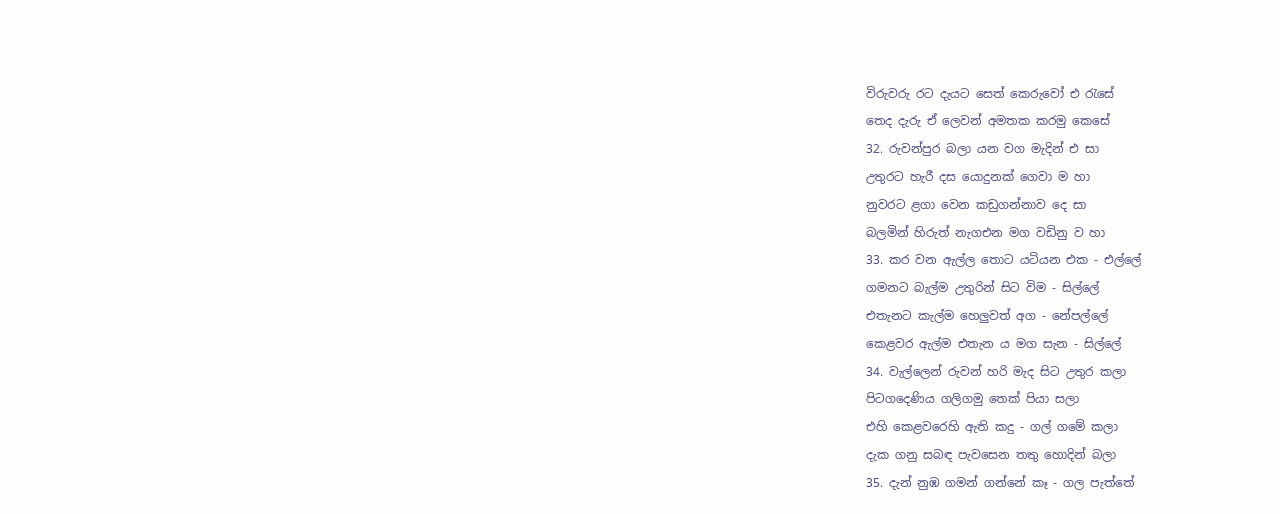විරුවරු රට දැයට සෙත් කෙරුවෝ එ රැසේ
තෙද දැරු ඒ ලෙවන් අමතක කරමු කෙසේ
32. රුවන්පුර බලා යන වග මැදින් එ සා
උතුරට හැරී දස යොදුනක් ගෙවා ම හා
නුවරට ළගා වෙන කඩුගන්නාව දෙ සා
බලමින් හිරුත් නැගඑන මග වඩිනු ව හා
33. කර වන ඇල්ල තොට යටියන එක - එල්ලේ
ගමනට බැල්ම උතුරින් සිට විම - සිල්ලේ
එතැනට කැල්ම හෙලුවත් අග - නේපල්ලේ
කෙළවර ඇල්ම එතැන ය මග සැන - සිල්ලේ
34. වැල්ලෙන් රුවන් හරි මැද සිට උතුර කලා
පිටගදෙණිය ගලිගමු තෙක් පියා සලා
එහි කෙළවරෙහි ඇති කදු - ගල් ගමේ කලා
දැක ගනු සබඳ පැවසෙන තතු හොදින් බලා
35. දැන් නුඹ ගමන් ගන්නේ කෑ - ගල පැත්තේ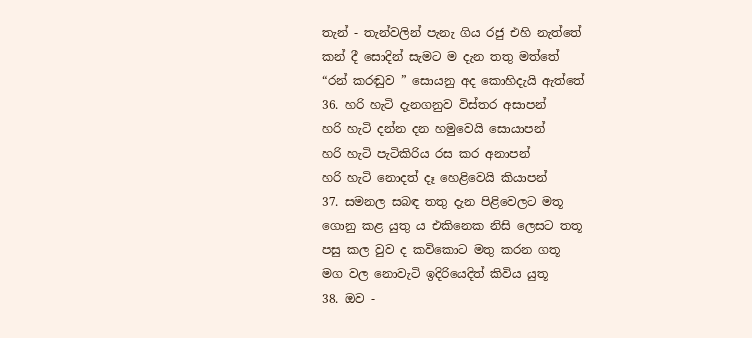තැන් - තැන්වලින් පැනැ ගිය රජු එහි නැත්තේ
කන් දී සොදින් සැමට ම දැන තතු මත්තේ
“රන් කරඬුව ” සොයනු අද කොහිදැයි ඇත්තේ
36. හරි හැටි දැනගනුව විස්තර අසාපන්
හරි හැටි දන්න දන හමුවෙයි සොයාපන්
හරි හැටි පැටිකිරිය රස කර අනාපන්
හරි හැටි නොදත් දෑ හෙළිවෙයි කියාපන්
37. සමනල සබඳ තතු දැන පිළිවෙලට මතූ
ගොනු කළ යුතු ය එකිනෙක නිසි ලෙසට තතූ
පසු කල වුව ද කවිකොට මතු කරන ගතූ
මග වල නොවැටි ඉදිරියෙදිත් කිවිය යුතූ
38. ඔව -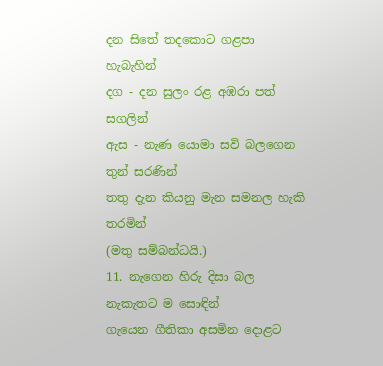දන සිතේ තදකොට ගළපා හැබැහින්
දග - දන සුලං රළ අඹරා පත් සගලින්
ඇස - නැණ යොමා සවි බලගෙන තුන් සරණින්
තතු දැන කියනු මැන සමනල හැකි තරමින්
(මතු සම්බන්ධයි.)
11. නැගෙන හිරු දිසා බල නැකැතට ම සොඳින්
ගැයෙන ගීතිකා අසමින දොළට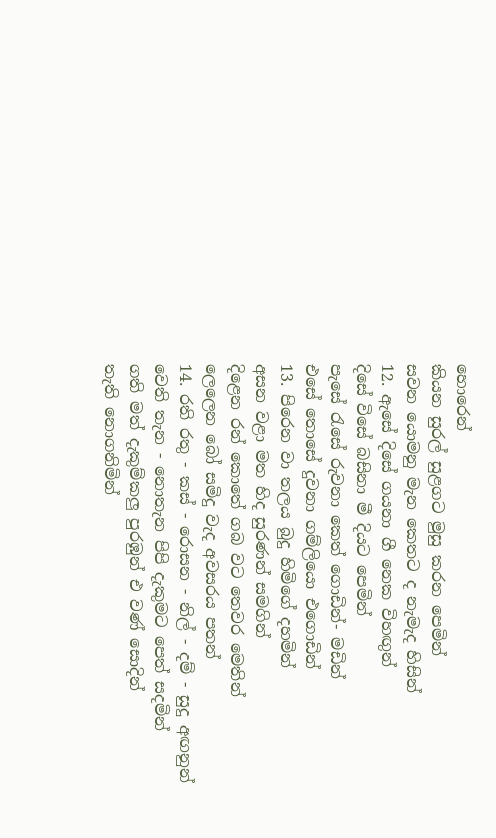හොරෙන්
කියන සුරල් සුළගට මුසු කරන පෙමින්
සවන යොමනු මැන කෙතට ද නැමැද හිසින්
12. ඇසේ දිසේ ගයනා ගී නෙක විහඟුන්
දිසේ විසේ බසිනා මී දියට පෙමින්
පැසේ රැසේ රුවනා කෙත් ගොඩින්- මඩින්
එසේ තොසේ දුවනා ගම්ලියො එගොඩින්
13. පිරෙන වා තලය බුදු හිමිගේ දහමින්
අසන වළා මත හිද සුරණන් සමගින්
දිළෙන රන් කොතේ ගබ වට තෙවර මෙතින්
ලෙලෙන බෝ සමිදු වැද අවසරය පතන්
14. රති රතු - කස් - රොසන - නිල් - දම් - සුදු අඟනුන්
වෙති තැන - නොතැන පිපි දැකුමට පෙත් සදමින්
ගති මත් දැකුම්කලු පුරඹුන් එ වණ් සොදින්
තැති නොගනිමින්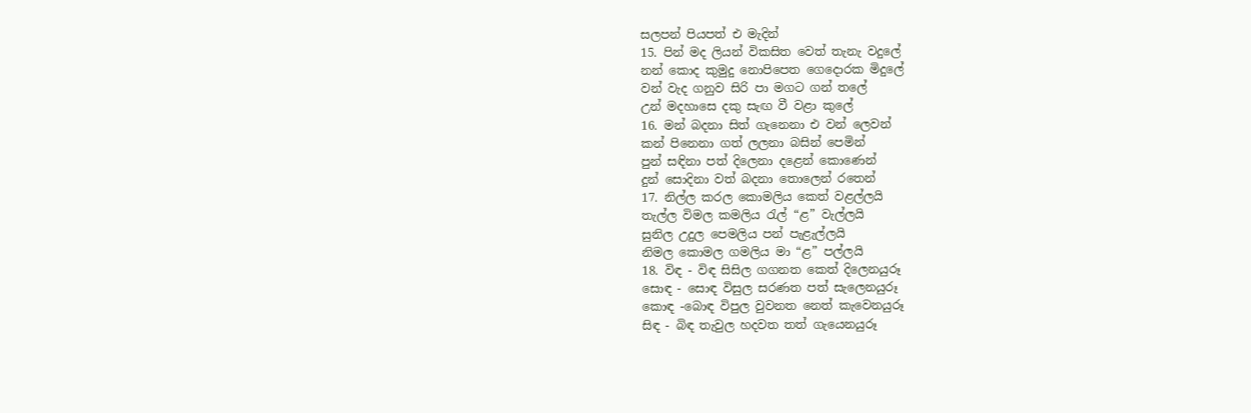සලපන් පියපත් එ මැදින්
15. පින් මද ලියන් විකසිත වෙත් තැනැ වදුලේ
නන් කොද කුමුදු නොපිපෙත ගෙදොරක මිදුලේ
වන් වැද ගනුව සිරි පා මගට ගන් තලේ
උන් මදහාසෙ දකු සැඟ වී වළා කුලේ
16. මන් බදනා සිත් ගැනෙනා එ වන් ලෙවන්
කන් පිනෙනා ගත් ලලනා බසින් පෙමින්
පුන් සඳිනා පත් දිලෙනා දළෙන් කොණෙන්
දුන් සොදිනා වත් බදනා තොලෙන් රතෙන්
17. නිල්ල කරල කොමලිය කෙත් වළල්ලයි
තැල්ල විමල කමලිය රැල් “ළ” වැල්ලයි
සුනිල උදුල පෙමලිය පන් පැළැල්ලයි
නිමල කොමල ගමලිය මා “ළ” පල්ලයි
18. විඳ - විඳ සිසිල ගගනත කෙත් දිලෙනයුරූ
සොඳ - සොඳ විසුල සරණත පත් සැලෙනයුරූ
කොඳ -බොඳ විපුල වුවනත නෙත් කැවෙනයුරූ
සිඳ - බිඳ තැවුල හදවත තත් ගැයෙනයුරූ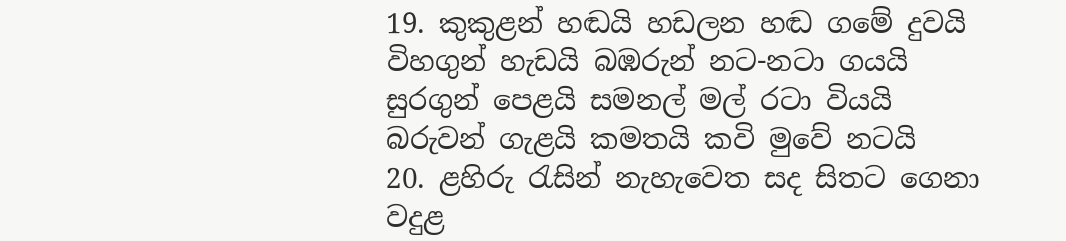19. කුකුළන් හඬයි හඩලන හඬ ගමේ දුවයි
විහගුන් හැඩයි බඹරුන් නට-නටා ගයයි
සුරගුන් පෙළයි සමනල් මල් රටා වියයි
බරුවන් ගැළයි කමතයි කවි මුවේ නටයි
20. ළහිරු රැසින් නැහැවෙත සද සිතට ගෙනා
වදුළ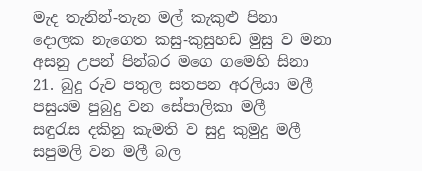මැද තැනින්-තැන මල් කැකුළු පිනා
දොලක නැගෙත කසු-කුසුහඩ මුසු ව මනා
අසනු උපන් පින්බර මගෙ ගමෙහි සිනා
21. බුදු රුව පතුල සතපන අරලියා මලී
පසුයම පුබුදු වන සේපාලිකා මලී
සඳුරැස දකිනු කැමති ව සුදු කුමුදු මලී
සපුමලි වන මලී බල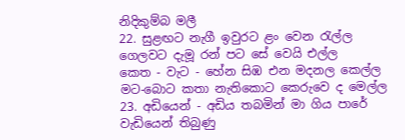නිදිකුම්බ මලී
22. සුළඟට නැගී ඉවුරට ළං වෙන රැල්ල
ගෙලවට දැමූ රන් පට සේ වෙයි එල්ල
කෙත - වැට - හේන සිඹ එන මදනල කෙල්ල
මට-බොට කතා නැතිකොට කෙරුවෙ ද මෙල්ල
23. අඩියෙන් - අඩිය තබමින් මා ගිය පාරේ
වැඩියෙන් තිබුණු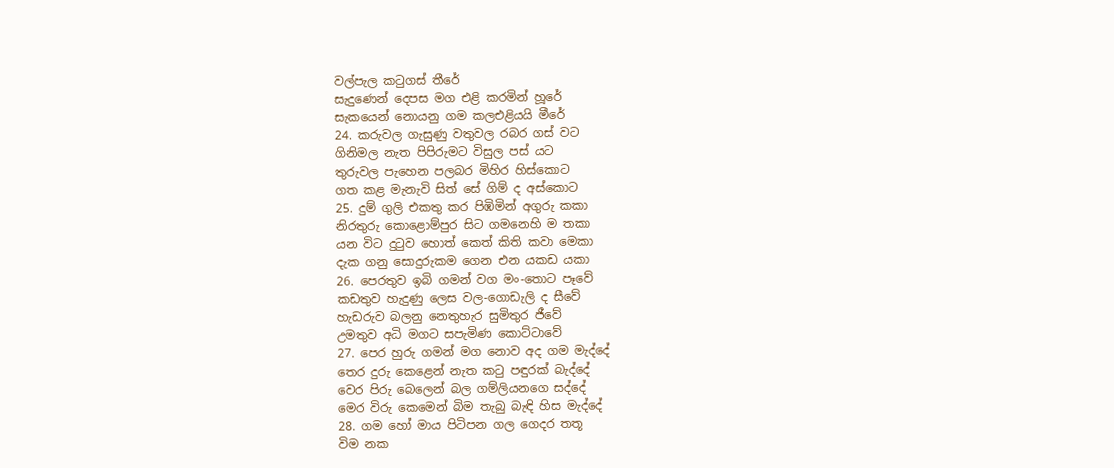වල්පැල කටුගස් තීරේ
සැදුණෙන් දෙපස මග එළි කරමින් හූරේ
සැකයෙන් නොයනු ගම කලඑළියයි මීරේ
24. කරුවල ගැසුණු වතුවල රබර ගස් වට
ගිනිමල නැත පිපිරුමට විසුල පස් යට
තුරුවල පැහෙන පලබර මිහිර හිස්කොට
ගත කළ මැනැවි සිත් සේ ගිම් ද අස්කොට
25. දුම් ගුලි එකතු කර පිඹිමින් අගුරු කකා
නිරතුරු කොළොම්පුර සිට ගමනෙහි ම තකා
යන විට දුටුව හොත් කෙත් කිති කවා මෙකා
දැක ගනු සොදුරුකම ගෙන එන යකඩ යකා
26. පෙරතුව ඉබි ගමන් වග මං-තොට පෑවේ
කඩතුව හැදුණු ලෙස වල-ගොඩැලි ද සීවේ
හැඩරුව බලනු නෙතුහැර සුමිතුර ජීවේ
උමතුව අධි මගට සපැමිණ කොට්ටාවේ
27. පෙර හුරු ගමන් මග නොව අද ගම මැද්දේ
තෙර දුරු කෙළෙන් නැත කටු පඳුරක් බැද්දේ
වෙර පිරු බෙලෙන් බල ගම්ලියනගෙ සද්දේ
මෙර විරු කෙමෙන් බිම තැබු බැඳි හිස මැද්දේ
28. ගම හෝ මාය පිටිපන ගල ගෙදර තතූ
විම නක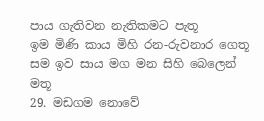පාය ගැතිවන නැතිකමට පැතූ
ඉම මිණි කාය මිහි රන-රුවනාර ගෙතූ
සම ඉව සාය මග මන සිහි බෙලෙන් මතූ
29. මඩගම නොවේ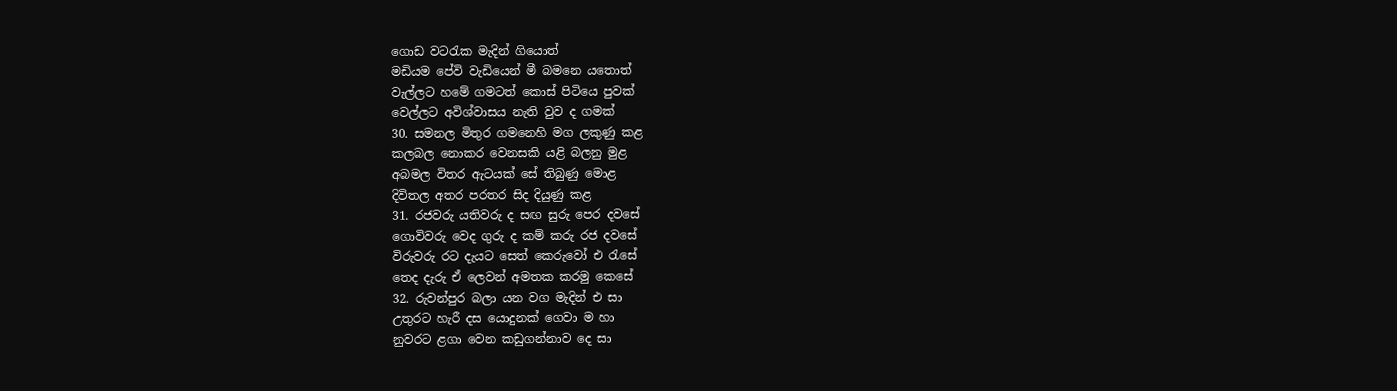ගොඩ වටරැක මැදින් ගියොත්
මඩියම පේවි වැඩියෙන් මී බමනෙ යතොත්
වැල්ලට හමේ ගමටත් කොස් පිටියෙ පුවක්
වෙල්ලට අවිශ්වාසය නැති වුව ද ගමක්
30. සමනල මිතුර ගමනෙහි මග ලකුණු කළ
කලබල නොකර වෙනසකි යළි බලනු මුළ
අබමල විතර ඇටයක් සේ තිබුණු මොළ
දිවිතල අතර පරතර සිද දියුණු කළ
31. රජවරු යතිවරු ද සඟ සුරු පෙර දවසේ
ගොවිවරු වෙද ගුරු ද කම් කරු රජ දවසේ
විරුවරු රට දැයට සෙත් කෙරුවෝ එ රැසේ
තෙද දැරු ඒ ලෙවන් අමතක කරමු කෙසේ
32. රුවන්පුර බලා යන වග මැදින් එ සා
උතුරට හැරී දස යොදුනක් ගෙවා ම හා
නුවරට ළගා වෙන කඩුගන්නාව දෙ සා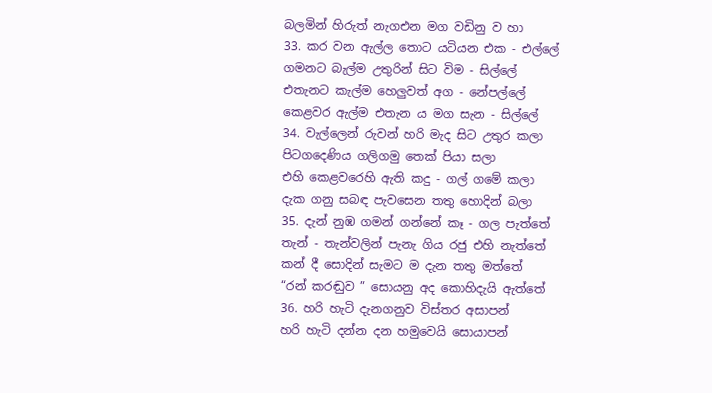බලමින් හිරුත් නැගඑන මග වඩිනු ව හා
33. කර වන ඇල්ල තොට යටියන එක - එල්ලේ
ගමනට බැල්ම උතුරින් සිට විම - සිල්ලේ
එතැනට කැල්ම හෙලුවත් අග - නේපල්ලේ
කෙළවර ඇල්ම එතැන ය මග සැන - සිල්ලේ
34. වැල්ලෙන් රුවන් හරි මැද සිට උතුර කලා
පිටගදෙණිය ගලිගමු තෙක් පියා සලා
එහි කෙළවරෙහි ඇති කදු - ගල් ගමේ කලා
දැක ගනු සබඳ පැවසෙන තතු හොදින් බලා
35. දැන් නුඹ ගමන් ගන්නේ කෑ - ගල පැත්තේ
තැන් - තැන්වලින් පැනැ ගිය රජු එහි නැත්තේ
කන් දී සොදින් සැමට ම දැන තතු මත්තේ
“රන් කරඬුව ” සොයනු අද කොහිදැයි ඇත්තේ
36. හරි හැටි දැනගනුව විස්තර අසාපන්
හරි හැටි දන්න දන හමුවෙයි සොයාපන්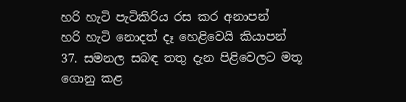හරි හැටි පැටිකිරිය රස කර අනාපන්
හරි හැටි නොදත් දෑ හෙළිවෙයි කියාපන්
37. සමනල සබඳ තතු දැන පිළිවෙලට මතූ
ගොනු කළ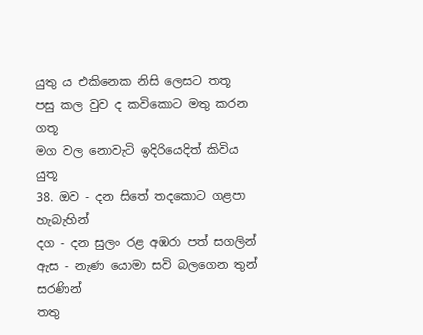යුතු ය එකිනෙක නිසි ලෙසට තතූ
පසු කල වුව ද කවිකොට මතු කරන ගතූ
මග වල නොවැටි ඉදිරියෙදිත් කිවිය යුතූ
38. ඔව - දන සිතේ තදකොට ගළපා හැබැහින්
දග - දන සුලං රළ අඹරා පත් සගලින්
ඇස - නැණ යොමා සවි බලගෙන තුන් සරණින්
තතු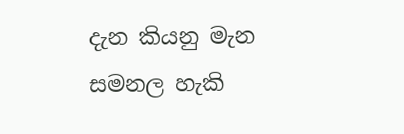දැන කියනු මැන සමනල හැකි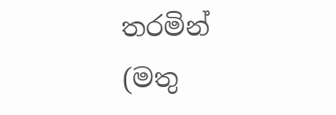තරමින්
(මතු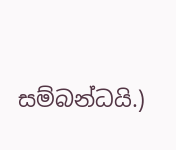සම්බන්ධයි.)